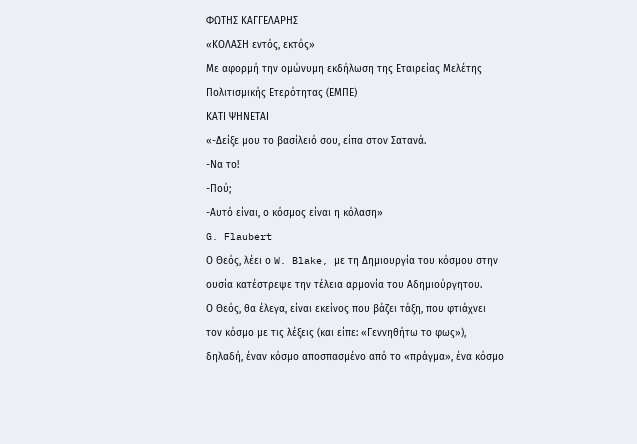ΦΩΤΗΣ ΚΑΓΓΕΛΑΡΗΣ
«ΚΟΛΑΣΗ εντός, εκτός»
Με αφορμή την ομώνυμη εκδήλωση της Εταιρείας Μελέτης Πολιτισμικής Ετερότητας (ΕΜΠΕ)
ΚΑΤΙ ΨΗΝΕΤΑΙ
«-Δείξε μου το βασίλειό σου, είπα στον Σατανά.
-Να το!
-Πού;
-Αυτό είναι, ο κόσμος είναι η κόλαση»
G. Flaubert
Ο Θεός, λέει ο W. Blake, με τη Δημιουργία του κόσμου στην ουσία κατέστρεψε την τέλεια αρμονία του Αδημιούργητου.
Ο Θεός, θα έλεγα, είναι εκείνος που βάζει τάξη, που φτιάχνει τον κόσμο με τις λέξεις (και είπε: «Γεννηθήτω το φως»), δηλαδή, έναν κόσμο αποσπασμένο από το «πράγμα», ένα κόσμο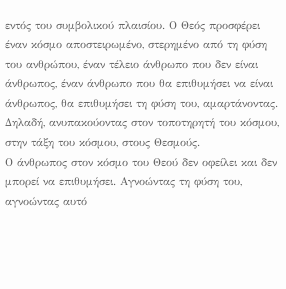εντός του συμβολικού πλαισίου. Ο Θεός προσφέρει έναν κόσμο αποστειρωμένο, στερημένο από τη φύση του ανθρώπου, έναν τέλειο άνθρωπο που δεν είναι άνθρωπος, έναν άνθρωπο που θα επιθυμήσει να είναι άνθρωπος, θα επιθυμήσει τη φύση του, αμαρτάνοντας. Δηλαδή, ανυπακούοντας στον τοποτηρητή του κόσμου, στην τάξη του κόσμου, στους Θεσμούς.
Ο άνθρωπος στον κόσμο του Θεού δεν οφείλει και δεν μπορεί να επιθυμήσει. Αγνοώντας τη φύση του, αγνοώντας αυτό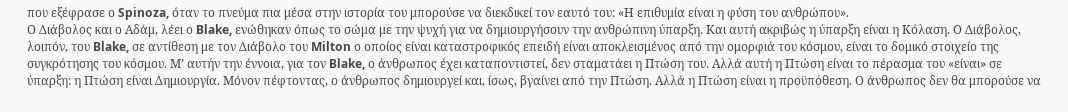που εξέφρασε ο Spinoza, όταν το πνεύμα πια μέσα στην ιστορία του μπορούσε να διεκδικεί τον εαυτό του: «Η επιθυμία είναι η φύση του ανθρώπου».
Ο Διάβολος και ο Αδάμ, λέει ο Blake, ενώθηκαν όπως το σώμα με την ψυχή για να δημιουργήσουν την ανθρώπινη ύπαρξη. Και αυτή ακριβώς η ύπαρξη είναι η Κόλαση. Ο Διάβολος, λοιπόν, του Blake, σε αντίθεση με τον Διάβολο του Milton ο οποίος είναι καταστροφικός επειδή είναι αποκλεισμένος από την ομορφιά του κόσμου, είναι το δομικό στοιχείο της συγκρότησης του κόσμου. Μ’ αυτήν την έννοια, για τον Blake, ο άνθρωπος έχει καταποντιστεί, δεν σταματάει η Πτώση του. Αλλά αυτή η Πτώση είναι το πέρασμα του «είναι» σε ύπαρξη: η Πτώση είναι Δημιουργία. Μόνον πέφτοντας, ο άνθρωπος δημιουργεί και, ίσως, βγαίνει από την Πτώση. Αλλά η Πτώση είναι η προϋπόθεση. Ο άνθρωπος δεν θα μπορούσε να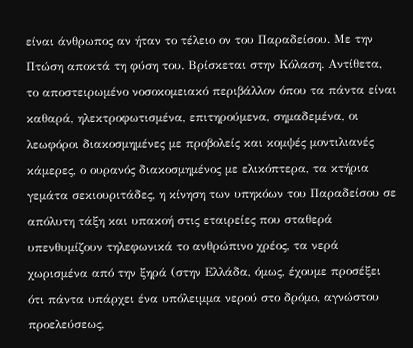είναι άνθρωπος αν ήταν το τέλειο ον του Παραδείσου. Με την Πτώση αποκτά τη φύση του. Βρίσκεται στην Κόλαση. Αντίθετα, το αποστειρωμένο νοσοκομειακό περιβάλλον όπου τα πάντα είναι καθαρά, ηλεκτροφωτισμένα, επιτηρούμενα, σημαδεμένα, οι λεωφόροι διακοσμημένες με προβολείς και κομψές μοντιλιανές κάμερες, ο ουρανός διακοσμημένος με ελικόπτερα, τα κτήρια γεμάτα σεκιουριτάδες, η κίνηση των υπηκόων του Παραδείσου σε απόλυτη τάξη και υπακοή στις εταιρείες που σταθερά υπενθυμίζουν τηλεφωνικά το ανθρώπινο χρέος, τα νερά χωρισμένα από την ξηρά (στην Ελλάδα, όμως, έχουμε προσέξει ότι πάντα υπάρχει ένα υπόλειμμα νερού στο δρόμο, αγνώστου προελεύσεως,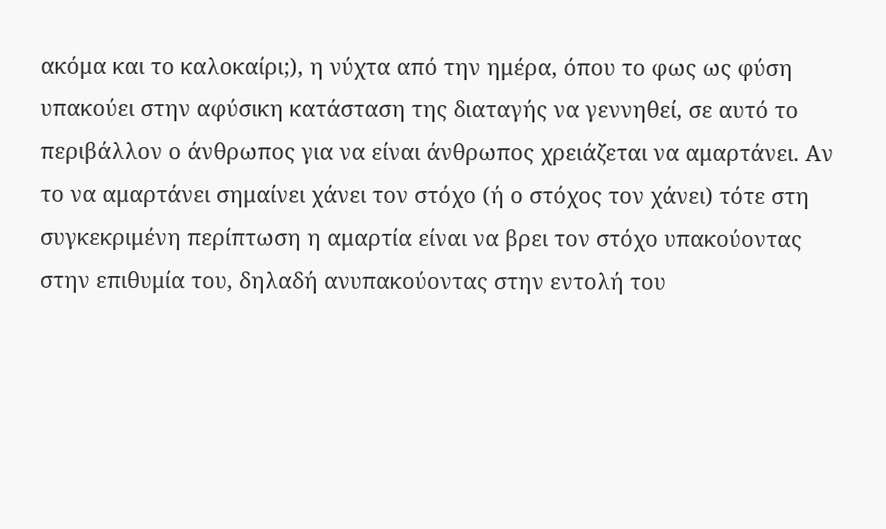ακόμα και το καλοκαίρι;), η νύχτα από την ημέρα, όπου το φως ως φύση υπακούει στην αφύσικη κατάσταση της διαταγής να γεννηθεί, σε αυτό το περιβάλλον ο άνθρωπος για να είναι άνθρωπος χρειάζεται να αμαρτάνει. Αν το να αμαρτάνει σημαίνει χάνει τον στόχο (ή ο στόχος τον χάνει) τότε στη συγκεκριμένη περίπτωση η αμαρτία είναι να βρει τον στόχο υπακούοντας στην επιθυμία του, δηλαδή ανυπακούοντας στην εντολή του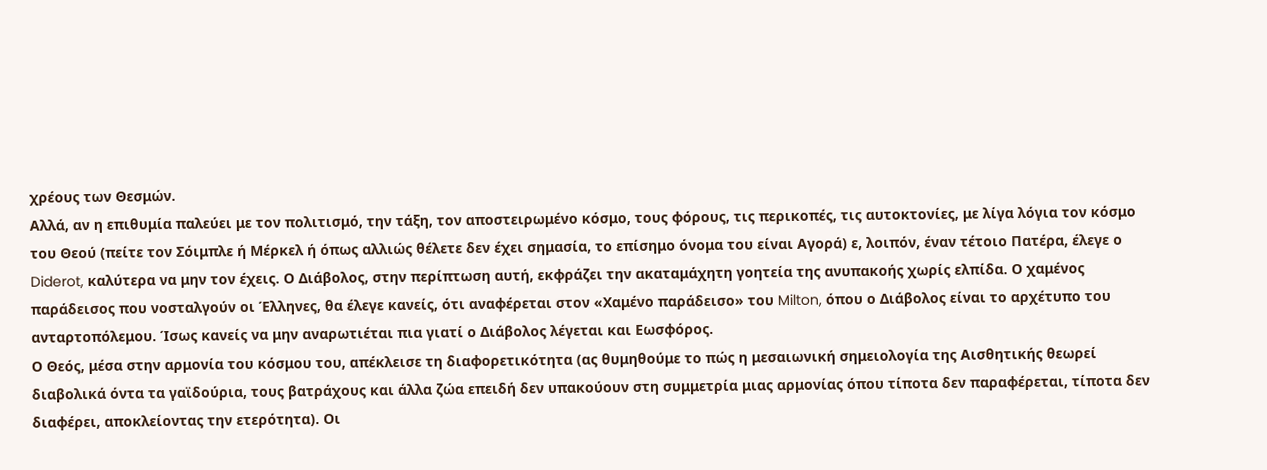χρέους των Θεσμών.
Αλλά, αν η επιθυμία παλεύει με τον πολιτισμό, την τάξη, τον αποστειρωμένο κόσμο, τους φόρους, τις περικοπές, τις αυτοκτονίες, με λίγα λόγια τον κόσμο του Θεού (πείτε τον Σόιμπλε ή Μέρκελ ή όπως αλλιώς θέλετε δεν έχει σημασία, το επίσημο όνομα του είναι Αγορά) ε, λοιπόν, έναν τέτοιο Πατέρα, έλεγε ο Diderot, καλύτερα να μην τον έχεις. Ο Διάβολος, στην περίπτωση αυτή, εκφράζει την ακαταμάχητη γοητεία της ανυπακοής χωρίς ελπίδα. Ο χαμένος παράδεισος που νοσταλγούν οι Έλληνες, θα έλεγε κανείς, ότι αναφέρεται στον «Χαμένο παράδεισο» του Milton, όπου ο Διάβολος είναι το αρχέτυπο του ανταρτοπόλεμου. Ίσως κανείς να μην αναρωτιέται πια γιατί ο Διάβολος λέγεται και Εωσφόρος.
Ο Θεός, μέσα στην αρμονία του κόσμου του, απέκλεισε τη διαφορετικότητα (ας θυμηθούμε το πώς η μεσαιωνική σημειολογία της Αισθητικής θεωρεί διαβολικά όντα τα γαϊδούρια, τους βατράχους και άλλα ζώα επειδή δεν υπακούουν στη συμμετρία μιας αρμονίας όπου τίποτα δεν παραφέρεται, τίποτα δεν διαφέρει, αποκλείοντας την ετερότητα). Οι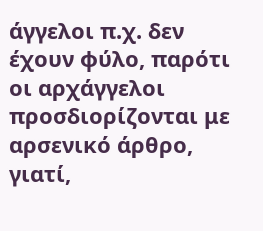άγγελοι π.χ. δεν έχουν φύλο, παρότι οι αρχάγγελοι προσδιορίζονται με αρσενικό άρθρο, γιατί,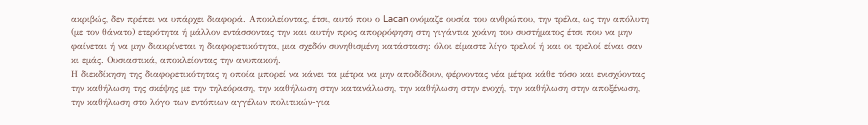ακριβώς, δεν πρέπει να υπάρχει διαφορά. Αποκλείοντας, έτσι, αυτό που ο Lacan ονόμαζε ουσία του ανθρώπου, την τρέλα, ως την απόλυτη (με τον θάνατο) ετερότητα ή μάλλον εντάσσοντας την και αυτήν προς απορρόφηση στη γιγάντια χοάνη του συστήματος έτσι που να μην φαίνεται ή να μην διακρίνεται η διαφορετικότητα, μια σχεδόν συνηθισμένη κατάσταση: όλοι είμαστε λίγο τρελοί ή και οι τρελοί είναι σαν κι εμάς. Ουσιαστικά, αποκλείοντας την ανυπακοή.
Η διεκδίκηση της διαφορετικότητας η οποία μπορεί να κάνει τα μέτρα να μην αποδίδουν, φέρνοντας νέα μέτρα κάθε τόσο και ενισχύοντας την καθήλωση της σκέψης με την τηλεόραση, την καθήλωση στην κατανάλωση, την καθήλωση στην ενοχή, την καθήλωση στην αποξένωση, την καθήλωση στο λόγο των εντόπιων αγγέλων πολιτικών-για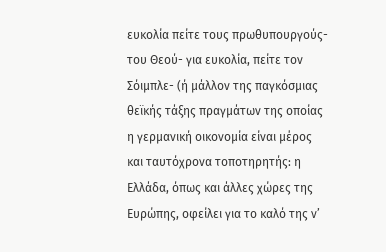ευκολία πείτε τους πρωθυπουργούς- του Θεού- για ευκολία, πείτε τον Σόιμπλε- (ή μάλλον της παγκόσμιας θεϊκής τάξης πραγμάτων της οποίας η γερμανική οικονομία είναι μέρος και ταυτόχρονα τοποτηρητής: η Ελλάδα, όπως και άλλες χώρες της Ευρώπης, οφείλει για το καλό της ν’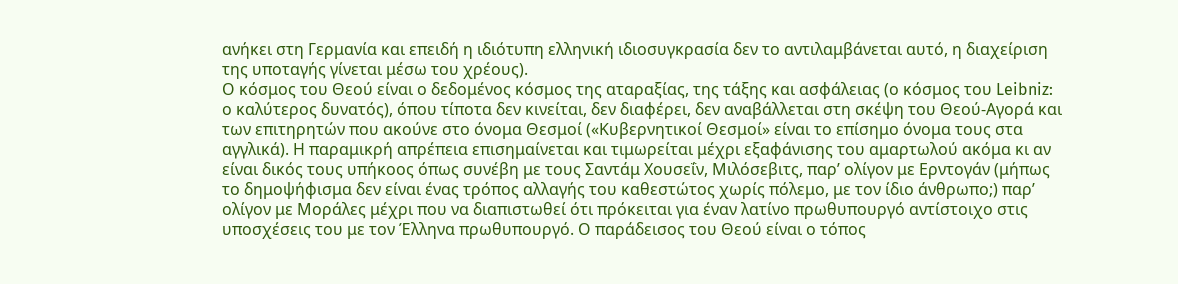ανήκει στη Γερμανία και επειδή η ιδιότυπη ελληνική ιδιοσυγκρασία δεν το αντιλαμβάνεται αυτό, η διαχείριση της υποταγής γίνεται μέσω του χρέους).
Ο κόσμος του Θεού είναι ο δεδομένος κόσμος της αταραξίας, της τάξης και ασφάλειας (ο κόσμος του Leibniz: ο καλύτερος δυνατός), όπου τίποτα δεν κινείται, δεν διαφέρει, δεν αναβάλλεται στη σκέψη του Θεού-Αγορά και των επιτηρητών που ακούνε στο όνομα Θεσμοί («Κυβερνητικοί Θεσμοί» είναι το επίσημο όνομα τους στα αγγλικά). Η παραμικρή απρέπεια επισημαίνεται και τιμωρείται μέχρι εξαφάνισης του αμαρτωλού ακόμα κι αν είναι δικός τους υπήκοος όπως συνέβη με τους Σαντάμ Χουσεΐν, Μιλόσεβιτς, παρ’ ολίγον με Ερντογάν (μήπως το δημοψήφισμα δεν είναι ένας τρόπος αλλαγής του καθεστώτος χωρίς πόλεμο, με τον ίδιο άνθρωπο;) παρ’ ολίγον με Μοράλες μέχρι που να διαπιστωθεί ότι πρόκειται για έναν λατίνο πρωθυπουργό αντίστοιχο στις υποσχέσεις του με τον Έλληνα πρωθυπουργό. Ο παράδεισος του Θεού είναι ο τόπος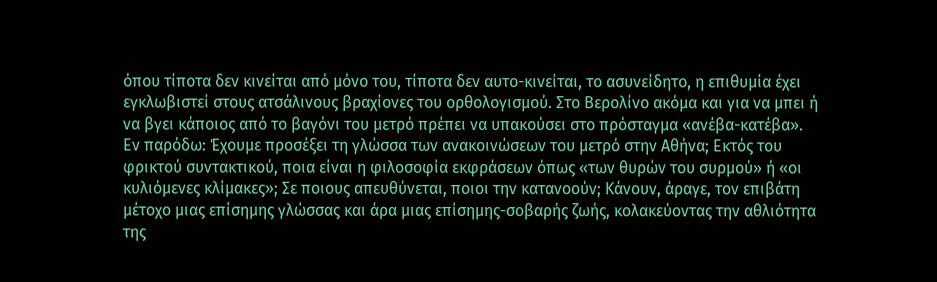όπου τίποτα δεν κινείται από μόνο του, τίποτα δεν αυτο-κινείται, το ασυνείδητο, η επιθυμία έχει εγκλωβιστεί στους ατσάλινους βραχίονες του ορθολογισμού. Στο Βερολίνο ακόμα και για να μπει ή να βγει κάποιος από το βαγόνι του μετρό πρέπει να υπακούσει στο πρόσταγμα «ανέβα-κατέβα».
Εν παρόδω: Έχουμε προσέξει τη γλώσσα των ανακοινώσεων του μετρό στην Αθήνα; Εκτός του φρικτού συντακτικού, ποια είναι η φιλοσοφία εκφράσεων όπως «των θυρών του συρμού» ή «οι κυλιόμενες κλίμακες»; Σε ποιους απευθύνεται, ποιοι την κατανοούν; Κάνουν, άραγε, τον επιβάτη μέτοχο μιας επίσημης γλώσσας και άρα μιας επίσημης-σοβαρής ζωής, κολακεύοντας την αθλιότητα της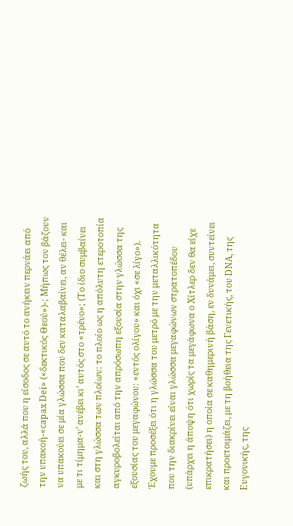ζωής του, αλλά που η είσοδος σε αυτό το ανήκειν περνάει από την υπακοή-«capax Dei» («δεκτικός Θεού»)-; Μήπως τον βάζουν να υπακούει σε μία γλώσσα που δεν καταλαβαίνει, αν θέλει- και με τι τίμημα-ν’ ανέβει κι’ αυτός στο «τρένο»; (Το ίδιο συμβαίνει και στη γλώσσα των πλοίων: το πλοίο ως η απόλυτη ετεροτοπία αγκυροβολείται από την απρόσωπη εξουσία στην γλώσσα της εξουσίας του μεγαφώνου: «εντός ολίγου» και όχι «σε λίγο»). Έχουμε προσέξει ότι η γλώσσα του μετρό με την μεταλλικότητα που την διακρίνει είναι γλώσσα μεγαφώνων στρατοπέδου (υπάρχει η άποψη ότι χωρίς τα μεγάφωνα ο Χίτλερ δεν θα είχε επικρατήσει) η οποία σε καθημερινή βάση, εν δυνάμει, συντείνει και προετοιμάζει, με τη βοήθεια της Γενετικής, του DNΑ, της Ευγονικής, της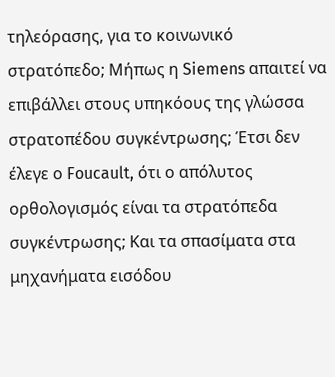τηλεόρασης, για το κοινωνικό στρατόπεδο; Μήπως η Siemens απαιτεί να επιβάλλει στους υπηκόους της γλώσσα στρατοπέδου συγκέντρωσης; Έτσι δεν έλεγε ο Foucault, ότι ο απόλυτος ορθολογισμός είναι τα στρατόπεδα συγκέντρωσης; Και τα σπασίματα στα μηχανήματα εισόδου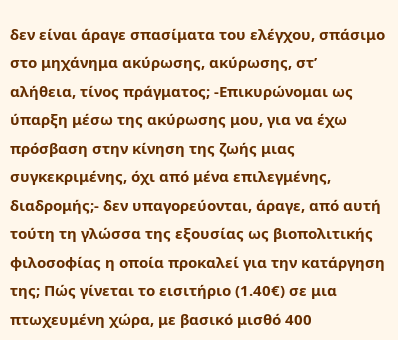δεν είναι άραγε σπασίματα του ελέγχου, σπάσιμο στο μηχάνημα ακύρωσης, ακύρωσης, στ’ αλήθεια, τίνος πράγματος; -Επικυρώνομαι ως ύπαρξη μέσω της ακύρωσης μου, για να έχω πρόσβαση στην κίνηση της ζωής μιας συγκεκριμένης, όχι από μένα επιλεγμένης, διαδρομής;- δεν υπαγορεύονται, άραγε, από αυτή τούτη τη γλώσσα της εξουσίας ως βιοπολιτικής φιλοσοφίας η οποία προκαλεί για την κατάργηση της; Πώς γίνεται το εισιτήριο (1.40€) σε μια πτωχευμένη χώρα, με βασικό μισθό 400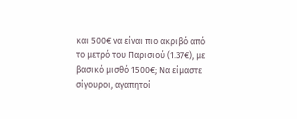και 500€ να είναι πιο ακριβό από το μετρό του Παρισιού (1.37€), με βασικό μισθό 1500€; Να είμαστε σίγουροι, αγαπητοί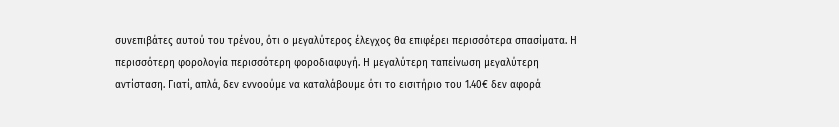συνεπιβάτες αυτού του τρένου, ότι ο μεγαλύτερος έλεγχος θα επιφέρει περισσότερα σπασίματα. Η περισσότερη φορολογία περισσότερη φοροδιαφυγή. Η μεγαλύτερη ταπείνωση μεγαλύτερη αντίσταση. Γιατί, απλά, δεν εννοούμε να καταλάβουμε ότι το εισιτήριο του 1.40€ δεν αφορά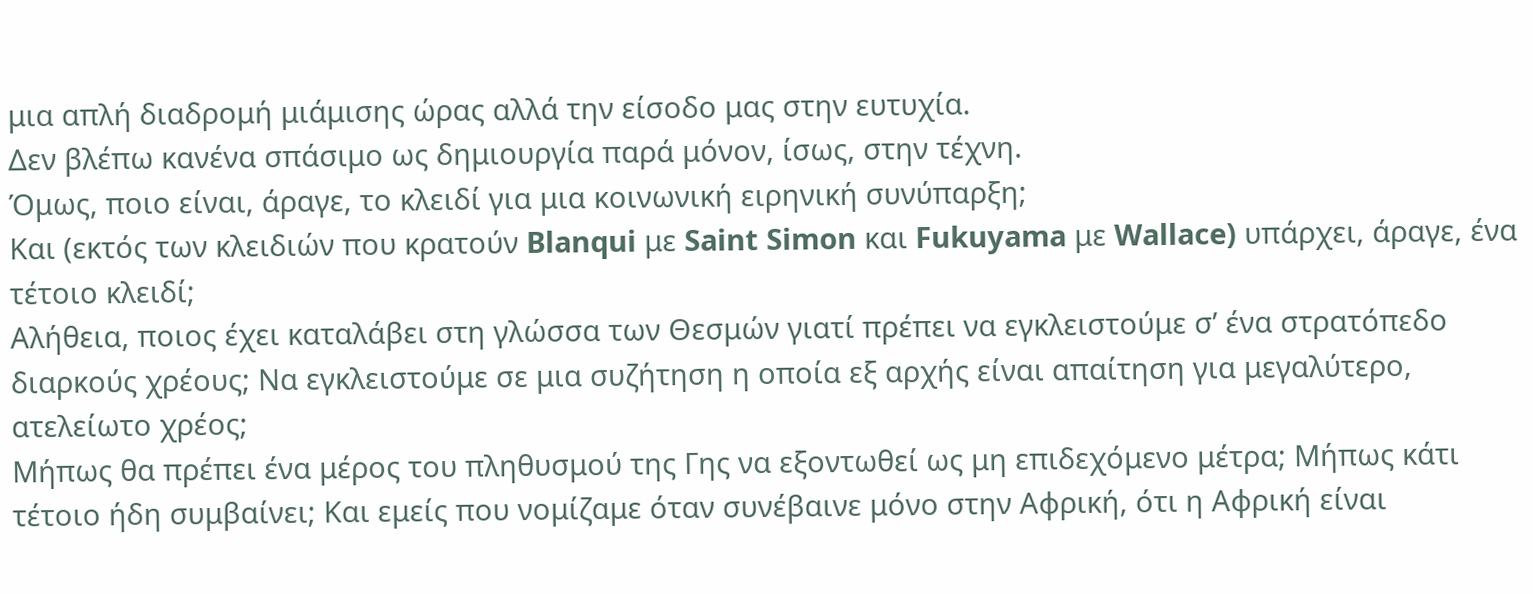μια απλή διαδρομή μιάμισης ώρας αλλά την είσοδο μας στην ευτυχία.
Δεν βλέπω κανένα σπάσιμο ως δημιουργία παρά μόνον, ίσως, στην τέχνη.
Όμως, ποιο είναι, άραγε, το κλειδί για μια κοινωνική ειρηνική συνύπαρξη;
Και (εκτός των κλειδιών που κρατούν Blanqui με Saint Simon και Fukuyama με Wallace) υπάρχει, άραγε, ένα τέτοιο κλειδί;
Αλήθεια, ποιος έχει καταλάβει στη γλώσσα των Θεσμών γιατί πρέπει να εγκλειστούμε σ’ ένα στρατόπεδο διαρκούς χρέους; Να εγκλειστούμε σε μια συζήτηση η οποία εξ αρχής είναι απαίτηση για μεγαλύτερο, ατελείωτο χρέος;
Μήπως θα πρέπει ένα μέρος του πληθυσμού της Γης να εξοντωθεί ως μη επιδεχόμενο μέτρα; Μήπως κάτι τέτοιο ήδη συμβαίνει; Και εμείς που νομίζαμε όταν συνέβαινε μόνο στην Αφρική, ότι η Αφρική είναι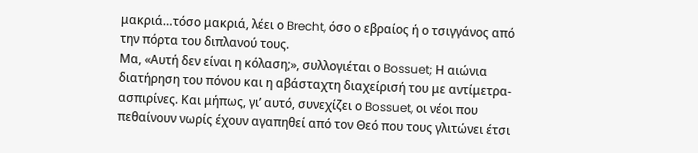μακριά…τόσο μακριά, λέει ο Brecht, όσο ο εβραίος ή ο τσιγγάνος από την πόρτα του διπλανού τους.
Μα, «Αυτή δεν είναι η κόλαση;», συλλογιέται ο Bossuet; Η αιώνια διατήρηση του πόνου και η αβάσταχτη διαχείρισή του με αντίμετρα-ασπιρίνες. Και μήπως, γι’ αυτό, συνεχίζει ο Bossuet, οι νέοι που πεθαίνουν νωρίς έχουν αγαπηθεί από τον Θεό που τους γλιτώνει έτσι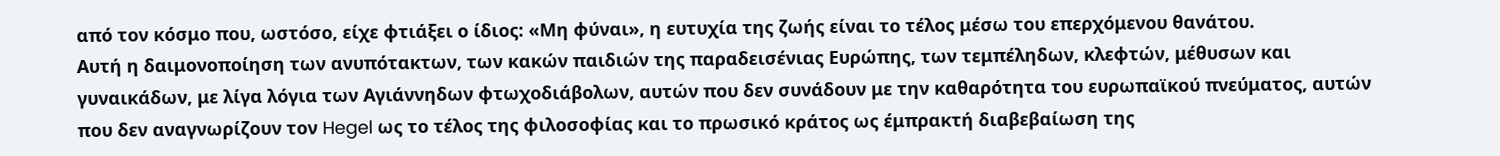από τον κόσμο που, ωστόσο, είχε φτιάξει ο ίδιος: «Μη φύναι», η ευτυχία της ζωής είναι το τέλος μέσω του επερχόμενου θανάτου.
Αυτή η δαιμονοποίηση των ανυπότακτων, των κακών παιδιών της παραδεισένιας Ευρώπης, των τεμπέληδων, κλεφτών, μέθυσων και γυναικάδων, με λίγα λόγια των Αγιάννηδων φτωχοδιάβολων, αυτών που δεν συνάδουν με την καθαρότητα του ευρωπαϊκού πνεύματος, αυτών που δεν αναγνωρίζουν τον Hegel ως το τέλος της φιλοσοφίας και το πρωσικό κράτος ως έμπρακτή διαβεβαίωση της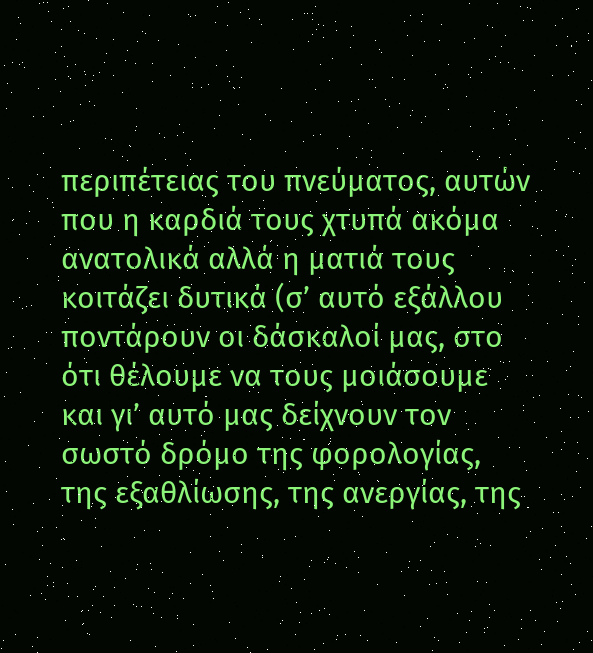περιπέτειας του πνεύματος, αυτών που η καρδιά τους χτυπά ακόμα ανατολικά αλλά η ματιά τους κοιτάζει δυτικά (σ’ αυτό εξάλλου ποντάρουν οι δάσκαλοί μας, στο ότι θέλουμε να τους μοιάσουμε και γι’ αυτό μας δείχνουν τον σωστό δρόμο της φορολογίας, της εξαθλίωσης, της ανεργίας, της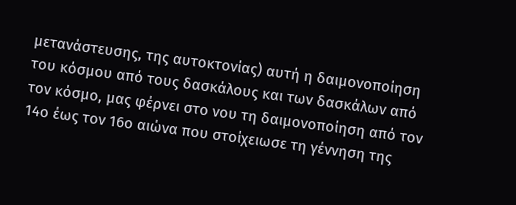μετανάστευσης, της αυτοκτονίας) αυτή η δαιμονοποίηση του κόσμου από τους δασκάλους και των δασκάλων από τον κόσμο, μας φέρνει στο νου τη δαιμονοποίηση από τον 14ο έως τον 16ο αιώνα που στοίχειωσε τη γέννηση της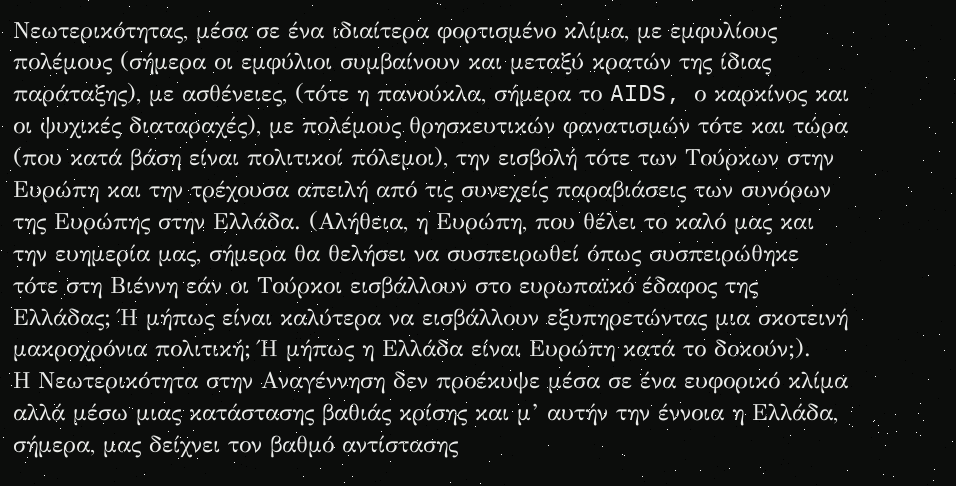Νεωτερικότητας, μέσα σε ένα ιδιαίτερα φορτισμένο κλίμα, με εμφυλίους πολέμους (σήμερα οι εμφύλιοι συμβαίνουν και μεταξύ κρατών της ίδιας παράταξης), με ασθένειες, (τότε η πανούκλα, σήμερα το AIDS, ο καρκίνος και οι ψυχικές διαταραχές), με πολέμους θρησκευτικών φανατισμών τότε και τώρα (που κατά βάση είναι πολιτικοί πόλεμοι), την εισβολή τότε των Τούρκων στην Ευρώπη και την τρέχουσα απειλή από τις συνεχείς παραβιάσεις των συνόρων της Ευρώπης στην Ελλάδα. (Αλήθεια, η Ευρώπη, που θέλει το καλό μας και την ευημερία μας, σήμερα θα θελήσει να συσπειρωθεί όπως συσπειρώθηκε τότε στη Βιέννη εάν οι Τούρκοι εισβάλλουν στο ευρωπαϊκό έδαφος της Ελλάδας; Ή μήπως είναι καλύτερα να εισβάλλουν εξυπηρετώντας μια σκοτεινή μακροχρόνια πολιτική; Ή μήπως η Ελλάδα είναι Ευρώπη κατά το δοκούν;).
Η Νεωτερικότητα στην Αναγέννηση δεν προέκυψε μέσα σε ένα ευφορικό κλίμα αλλά μέσω μιας κατάστασης βαθιάς κρίσης και μ’ αυτήν την έννοια η Ελλάδα, σήμερα, μας δείχνει τον βαθμό αντίστασης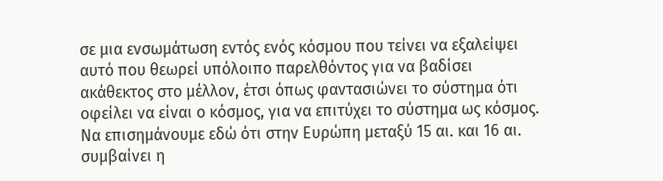σε μια ενσωμάτωση εντός ενός κόσμου που τείνει να εξαλείψει αυτό που θεωρεί υπόλοιπο παρελθόντος για να βαδίσει ακάθεκτος στο μέλλον, έτσι όπως φαντασιώνει το σύστημα ότι οφείλει να είναι ο κόσμος, για να επιτύχει το σύστημα ως κόσμος.
Να επισημάνουμε εδώ ότι στην Ευρώπη μεταξύ 15 αι. και 16 αι. συμβαίνει η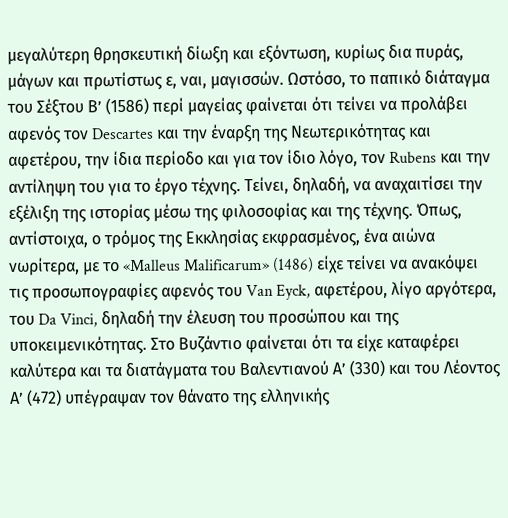μεγαλύτερη θρησκευτική δίωξη και εξόντωση, κυρίως δια πυράς, μάγων και πρωτίστως ε, ναι, μαγισσών. Ωστόσο, το παπικό διάταγμα του Σέξτου Β’ (1586) περί μαγείας φαίνεται ότι τείνει να προλάβει αφενός τον Descartes και την έναρξη της Νεωτερικότητας και αφετέρου, την ίδια περίοδο και για τον ίδιο λόγο, τον Rubens και την αντίληψη του για το έργο τέχνης. Τείνει, δηλαδή, να αναχαιτίσει την εξέλιξη της ιστορίας μέσω της φιλοσοφίας και της τέχνης. Όπως, αντίστοιχα, ο τρόμος της Εκκλησίας εκφρασμένος, ένα αιώνα νωρίτερα, με το «Malleus Malificarum» (1486) είχε τείνει να ανακόψει τις προσωπογραφίες αφενός του Van Eyck, αφετέρου, λίγο αργότερα, του Da Vinci, δηλαδή την έλευση του προσώπου και της υποκειμενικότητας. Στο Βυζάντιο φαίνεται ότι τα είχε καταφέρει καλύτερα και τα διατάγματα του Βαλεντιανού Α’ (330) και του Λέοντος Α’ (472) υπέγραψαν τον θάνατο της ελληνικής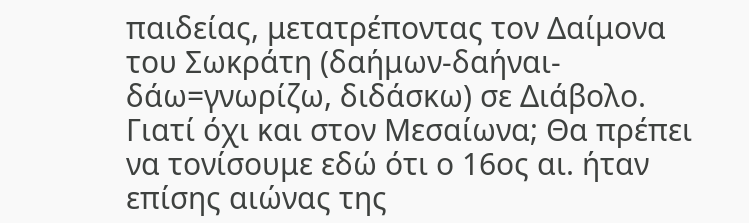παιδείας, μετατρέποντας τον Δαίμονα του Σωκράτη (δαήμων-δαήναι-δάω=γνωρίζω, διδάσκω) σε Διάβολο. Γιατί όχι και στον Μεσαίωνα; Θα πρέπει να τονίσουμε εδώ ότι ο 16ος αι. ήταν επίσης αιώνας της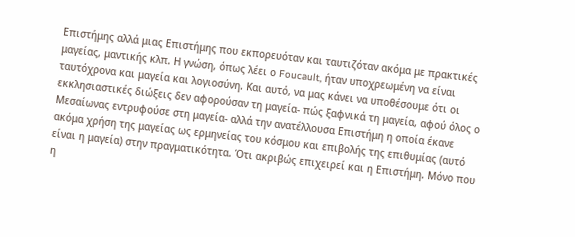Επιστήμης αλλά μιας Επιστήμης που εκπορευόταν και ταυτιζόταν ακόμα με πρακτικές μαγείας, μαντικής κλπ. Η γνώση, όπως λέει ο Foucault, ήταν υποχρεωμένη να είναι ταυτόχρονα και μαγεία και λογιοσύνη. Και αυτό, να μας κάνει να υποθέσουμε ότι οι εκκλησιαστικές διώξεις δεν αφορούσαν τη μαγεία- πώς ξαφνικά τη μαγεία, αφού όλος ο Μεσαίωνας εντρυφούσε στη μαγεία- αλλά την ανατέλλουσα Επιστήμη η οποία έκανε ακόμα χρήση της μαγείας ως ερμηνείας του κόσμου και επιβολής της επιθυμίας (αυτό είναι η μαγεία) στην πραγματικότητα. Ότι ακριβώς επιχειρεί και η Επιστήμη. Μόνο που η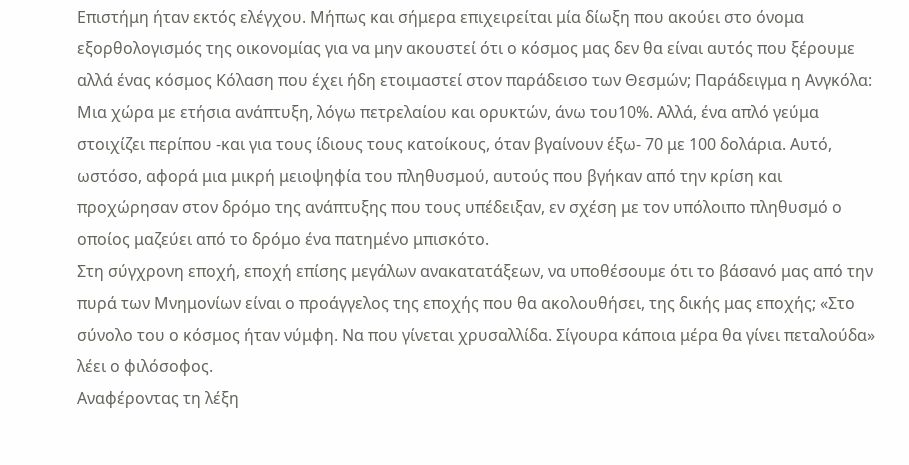Επιστήμη ήταν εκτός ελέγχου. Μήπως και σήμερα επιχειρείται μία δίωξη που ακούει στο όνομα εξορθολογισμός της οικονομίας για να μην ακουστεί ότι ο κόσμος μας δεν θα είναι αυτός που ξέρουμε αλλά ένας κόσμος Κόλαση που έχει ήδη ετοιμαστεί στον παράδεισο των Θεσμών; Παράδειγμα η Ανγκόλα: Μια χώρα με ετήσια ανάπτυξη, λόγω πετρελαίου και ορυκτών, άνω του10%. Αλλά, ένα απλό γεύμα στοιχίζει περίπου -και για τους ίδιους τους κατοίκους, όταν βγαίνουν έξω- 70 με 100 δολάρια. Αυτό, ωστόσο, αφορά μια μικρή μειοψηφία του πληθυσμού, αυτούς που βγήκαν από την κρίση και προχώρησαν στον δρόμο της ανάπτυξης που τους υπέδειξαν, εν σχέση με τον υπόλοιπο πληθυσμό ο οποίος μαζεύει από το δρόμο ένα πατημένο μπισκότο.
Στη σύγχρονη εποχή, εποχή επίσης μεγάλων ανακατατάξεων, να υποθέσουμε ότι το βάσανό μας από την πυρά των Μνημονίων είναι ο προάγγελος της εποχής που θα ακολουθήσει, της δικής μας εποχής; «Στο σύνολο του ο κόσμος ήταν νύμφη. Να που γίνεται χρυσαλλίδα. Σίγουρα κάποια μέρα θα γίνει πεταλούδα» λέει ο φιλόσοφος.
Αναφέροντας τη λέξη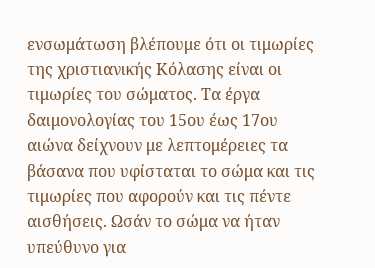ενσωμάτωση βλέπουμε ότι οι τιμωρίες της χριστιανικής Κόλασης είναι οι τιμωρίες του σώματος. Τα έργα δαιμονολογίας του 15ου έως 17ου αιώνα δείχνουν με λεπτομέρειες τα βάσανα που υφίσταται το σώμα και τις τιμωρίες που αφορούν και τις πέντε αισθήσεις. Ωσάν το σώμα να ήταν υπεύθυνο για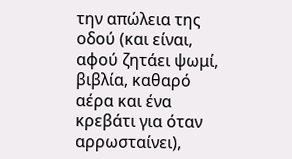την απώλεια της οδού (και είναι, αφού ζητάει ψωμί, βιβλία, καθαρό αέρα και ένα κρεβάτι για όταν αρρωσταίνει),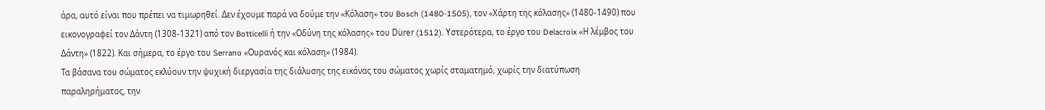άρα, αυτό είναι που πρέπει να τιμωρηθεί. Δεν έχουμε παρά να δούμε την «Κόλαση» του Bosch (1480-1505), τον «Χάρτη της κόλασης» (1480-1490) που εικονογραφεί τον Δάντη (1308-1321) από τον Botticelli ή την «Οδύνη της κόλασης» του Dürer (1512). Υστερότερα, το έργο του Delacroix «Η λέμβος του Δάντη» (1822). Και σήμερα, το έργο του Serrano «Ουρανός και κόλαση» (1984).
Τα βάσανα του σώματος εκλύουν την ψυχική διεργασία της διάλυσης της εικόνας του σώματος χωρίς σταματημό, χωρίς την διατύπωση παραληρήματος, την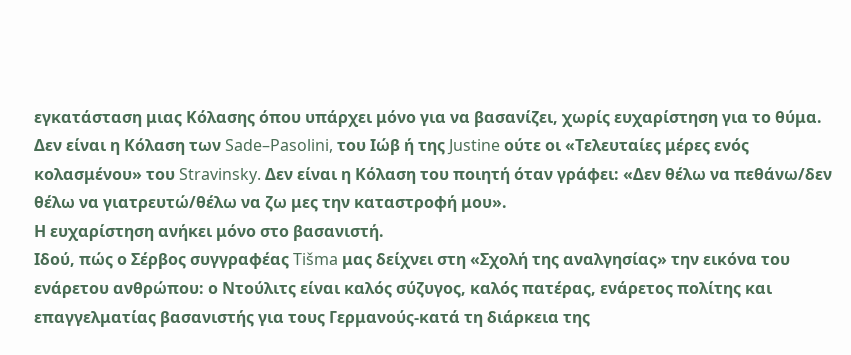εγκατάσταση μιας Κόλασης όπου υπάρχει μόνο για να βασανίζει, χωρίς ευχαρίστηση για το θύμα. Δεν είναι η Κόλαση των Sade–Pasolini, του Ιώβ ή της Justine ούτε οι «Τελευταίες μέρες ενός κολασμένου» του Stravinsky. Δεν είναι η Κόλαση του ποιητή όταν γράφει: «Δεν θέλω να πεθάνω/δεν θέλω να γιατρευτώ/θέλω να ζω μες την καταστροφή μου».
Η ευχαρίστηση ανήκει μόνο στο βασανιστή.
Ιδού, πώς ο Σέρβος συγγραφέας Tišma μας δείχνει στη «Σχολή της αναλγησίας» την εικόνα του ενάρετου ανθρώπου: ο Ντούλιτς είναι καλός σύζυγος, καλός πατέρας, ενάρετος πολίτης και επαγγελματίας βασανιστής για τους Γερμανούς-κατά τη διάρκεια της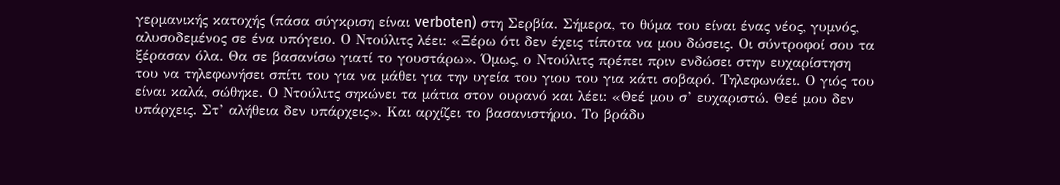γερμανικής κατοχής (πάσα σύγκριση είναι verboten) στη Σερβία. Σήμερα, το θύμα του είναι ένας νέος, γυμνός, αλυσοδεμένος σε ένα υπόγειο. Ο Ντούλιτς λέει: «Ξέρω ότι δεν έχεις τίποτα να μου δώσεις. Οι σύντροφοί σου τα ξέρασαν όλα. Θα σε βασανίσω γιατί το γουστάρω». Όμως, ο Ντούλιτς πρέπει πριν ενδώσει στην ευχαρίστηση του να τηλεφωνήσει σπίτι του για να μάθει για την υγεία του γιου του για κάτι σοβαρό. Τηλεφωνάει. Ο γιός του είναι καλά, σώθηκε. Ο Ντούλιτς σηκώνει τα μάτια στον ουρανό και λέει: «Θεέ μου σ’ ευχαριστώ. Θεέ μου δεν υπάρχεις. Στ’ αλήθεια δεν υπάρχεις». Και αρχίζει το βασανιστήριο. Το βράδυ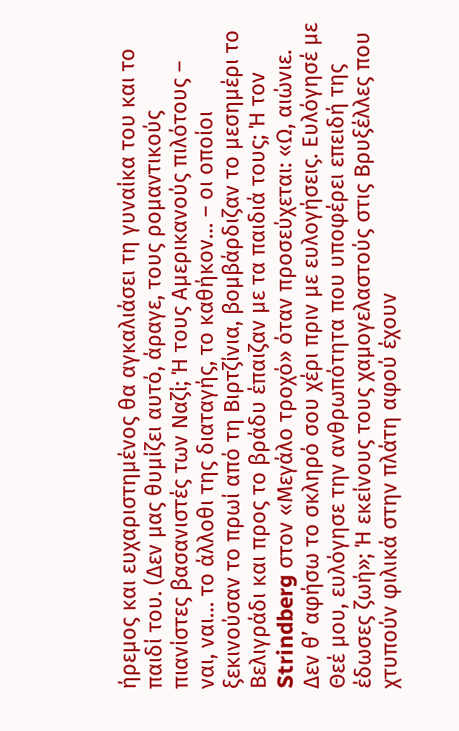ήρεμος και ευχαριστημένος θα αγκαλιάσει τη γυναίκα του και το παιδί του. (Δεν μας θυμίζει αυτό, άραγε, τους ρομαντικούς πιανίστες βασανιστές των Ναζί; Ή τους Αμερικανούς πιλότους – ναι, ναι… το άλλοθι της διαταγής, το καθήκον… – οι οποίοι ξεκινούσαν το πρωί από τη Βιρτζίνια, βομβάρδιζαν το μεσημέρι το Βελιγράδι και προς το βράδυ έπαιζαν με τα παιδιά τους; Ή τον Strindberg στον «Μεγάλο τροχό» όταν προσεύχεται: «Ω, αιώνιε. Δεν θ’ αφήσω το σκληρό σου χέρι πριν με ευλογήσεις. Ευλόγησέ με Θεέ μου, ευλόγησε την ανθρωπότητα που υποφέρει επειδή της έδωσες ζωή»; Ή εκείνους τους χαμογελαστούς στις Βρυξέλλες που χτυπούν φιλικά στην πλάτη αφού έχουν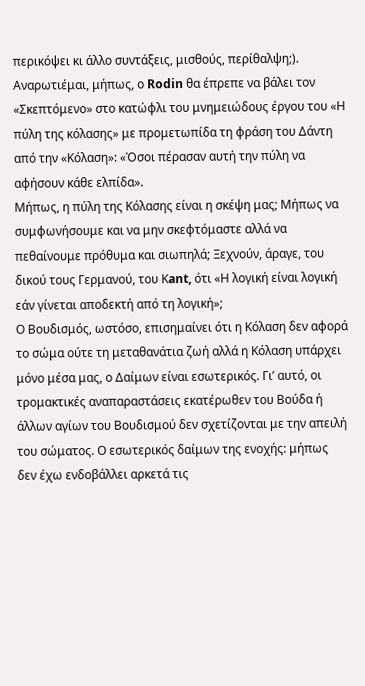περικόψει κι άλλο συντάξεις, μισθούς, περίθαλψη;).
Αναρωτιέμαι, μήπως, ο Rodin θα έπρεπε να βάλει τον «Σκεπτόμενο» στο κατώφλι του μνημειώδους έργου του «Η πύλη της κόλασης» με προμετωπίδα τη φράση του Δάντη από την «Κόλαση»: «Όσοι πέρασαν αυτή την πύλη να αφήσουν κάθε ελπίδα».
Μήπως, η πύλη της Κόλασης είναι η σκέψη μας; Μήπως να συμφωνήσουμε και να μην σκεφτόμαστε αλλά να πεθαίνουμε πρόθυμα και σιωπηλά; Ξεχνούν, άραγε, του δικού τους Γερμανού, του Κant, ότι «Η λογική είναι λογική εάν γίνεται αποδεκτή από τη λογική»;
Ο Βουδισμός, ωστόσο, επισημαίνει ότι η Κόλαση δεν αφορά το σώμα ούτε τη μεταθανάτια ζωή αλλά η Κόλαση υπάρχει μόνο μέσα μας, ο Δαίμων είναι εσωτερικός. Γι’ αυτό, οι τρομακτικές αναπαραστάσεις εκατέρωθεν του Βούδα ή άλλων αγίων του Βουδισμού δεν σχετίζονται με την απειλή του σώματος. Ο εσωτερικός δαίμων της ενοχής: μήπως δεν έχω ενδοβάλλει αρκετά τις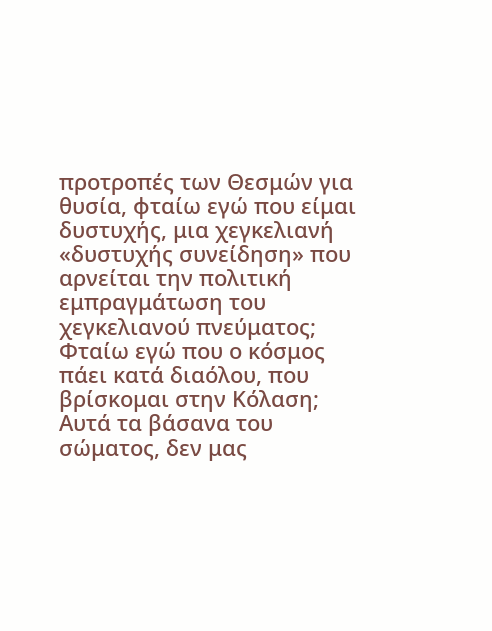προτροπές των Θεσμών για θυσία, φταίω εγώ που είμαι δυστυχής, μια χεγκελιανή «δυστυχής συνείδηση» που αρνείται την πολιτική εμπραγμάτωση του χεγκελιανού πνεύματος; Φταίω εγώ που ο κόσμος πάει κατά διαόλου, που βρίσκομαι στην Κόλαση;
Αυτά τα βάσανα του σώματος, δεν μας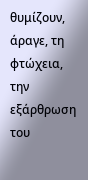θυμίζουν, άραγε, τη φτώχεια, την εξάρθρωση του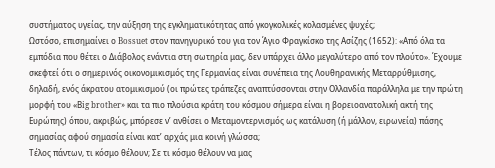συστήματος υγείας, την αύξηση της εγκληματικότητας από γκογκολικές κολασμένες ψυχές;
Ωστόσο, επισημαίνει ο Bossuet στον πανηγυρικό του για τον Άγιο Φραγκίσκο της Ασίζης (1652): «Από όλα τα εμπόδια που θέτει ο Διάβολος ενάντια στη σωτηρία μας, δεν υπάρχει άλλο μεγαλύτερο από τον πλούτο». Έχουμε σκεφτεί ότι ο σημερινός οικονομικισμός της Γερμανίας είναι συνέπεια της Λουθηρανικής Μεταρρύθμισης, δηλαδή, ενός άκρατου ατομικισμού (οι πρώτες τράπεζες αναπτύσσονται στην Ολλανδία παράλληλα με την πρώτη μορφή του «Βig brother» και τα πιο πλούσια κράτη του κόσμου σήμερα είναι η βορειοανατολική ακτή της Ευρώπης) όπου, ακριβώς, μπόρεσε ν’ ανθίσει ο Μεταμοντερνισμός ως κατάλυση (ή μάλλον, ειρωνεία) πάσης σημασίας αφού σημασία είναι κατ’ αρχάς μια κοινή γλώσσα;
Τέλος πάντων, τι κόσμο θέλουν; Σε τι κόσμο θέλουν να μας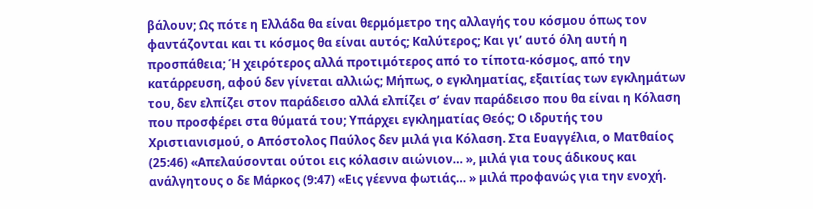βάλουν; Ως πότε η Ελλάδα θα είναι θερμόμετρο της αλλαγής του κόσμου όπως τον φαντάζονται και τι κόσμος θα είναι αυτός; Καλύτερος; Και γι’ αυτό όλη αυτή η προσπάθεια; Ή χειρότερος αλλά προτιμότερος από το τίποτα-κόσμος, από την κατάρρευση, αφού δεν γίνεται αλλιώς; Μήπως, ο εγκληματίας, εξαιτίας των εγκλημάτων του, δεν ελπίζει στον παράδεισο αλλά ελπίζει σ’ έναν παράδεισο που θα είναι η Κόλαση που προσφέρει στα θύματά του; Υπάρχει εγκληματίας Θεός; Ο ιδρυτής του Χριστιανισμού, ο Απόστολος Παύλος δεν μιλά για Κόλαση. Στα Ευαγγέλια, ο Ματθαίος (25:46) «Απελαύσονται ούτοι εις κόλασιν αιώνιον… », μιλά για τους άδικους και ανάλγητους ο δε Μάρκος (9:47) «Εις γέεννα φωτιάς… » μιλά προφανώς για την ενοχή.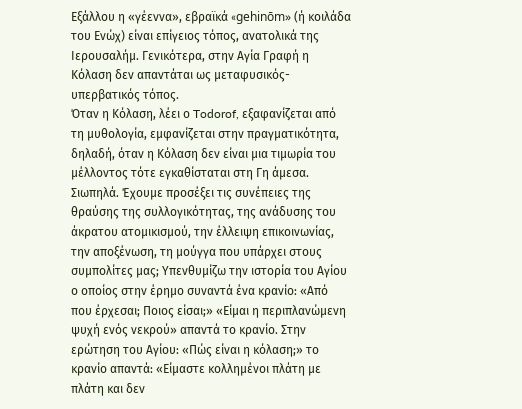Εξάλλου η «γέεννα», εβραϊκά «gehinōm» (ή κοιλάδα του Ενώχ) είναι επίγειος τόπος, ανατολικά της Ιερουσαλήμ. Γενικότερα, στην Αγία Γραφή η Κόλαση δεν απαντάται ως μεταφυσικός-υπερβατικός τόπος.
Όταν η Κόλαση, λέει ο Todorof, εξαφανίζεται από τη μυθολογία, εμφανίζεται στην πραγματικότητα, δηλαδή, όταν η Κόλαση δεν είναι μια τιμωρία του μέλλοντος τότε εγκαθίσταται στη Γη άμεσα.
Σιωπηλά. Έχουμε προσέξει τις συνέπειες της θραύσης της συλλογικότητας, της ανάδυσης του άκρατου ατομικισμού, την έλλειψη επικοινωνίας, την αποξένωση, τη μούγγα που υπάρχει στους συμπολίτες μας; Υπενθυμίζω την ιστορία του Αγίου ο οποίος στην έρημο συναντά ένα κρανίο: «Από που έρχεσαι; Ποιος είσαι;» «Είμαι η περιπλανώμενη ψυχή ενός νεκρού» απαντά το κρανίο. Στην ερώτηση του Αγίου: «Πώς είναι η κόλαση;» το κρανίο απαντά: «Είμαστε κολλημένοι πλάτη με πλάτη και δεν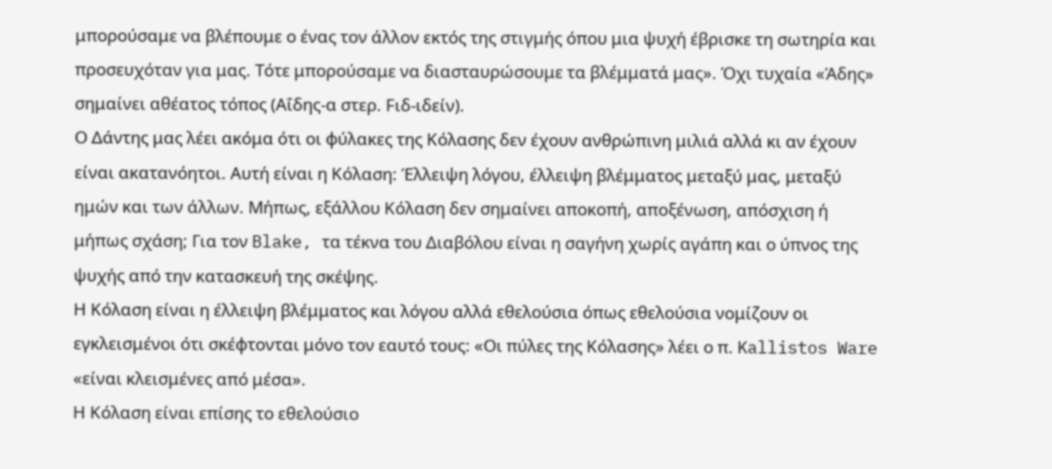μπορούσαμε να βλέπουμε ο ένας τον άλλον εκτός της στιγμής όπου μια ψυχή έβρισκε τη σωτηρία και προσευχόταν για μας. Τότε μπορούσαμε να διασταυρώσουμε τα βλέμματά μας». Όχι τυχαία «Άδης» σημαίνει αθέατος τόπος (Αΐδης-α στερ. Fιδ-ιδείν).
Ο Δάντης μας λέει ακόμα ότι οι φύλακες της Κόλασης δεν έχουν ανθρώπινη μιλιά αλλά κι αν έχουν είναι ακατανόητοι. Αυτή είναι η Κόλαση: Έλλειψη λόγου, έλλειψη βλέμματος μεταξύ μας, μεταξύ ημών και των άλλων. Μήπως, εξάλλου Κόλαση δεν σημαίνει αποκοπή, αποξένωση, απόσχιση ή μήπως σχάση; Για τον Blake, τα τέκνα του Διαβόλου είναι η σαγήνη χωρίς αγάπη και ο ύπνος της ψυχής από την κατασκευή της σκέψης.
Η Κόλαση είναι η έλλειψη βλέμματος και λόγου αλλά εθελούσια όπως εθελούσια νομίζουν οι εγκλεισμένοι ότι σκέφτονται μόνο τον εαυτό τους: «Οι πύλες της Κόλασης» λέει ο π. Kallistos Ware «είναι κλεισμένες από μέσα».
Η Κόλαση είναι επίσης το εθελούσιο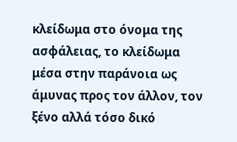κλείδωμα στο όνομα της ασφάλειας, το κλείδωμα μέσα στην παράνοια ως άμυνας προς τον άλλον, τον ξένο αλλά τόσο δικό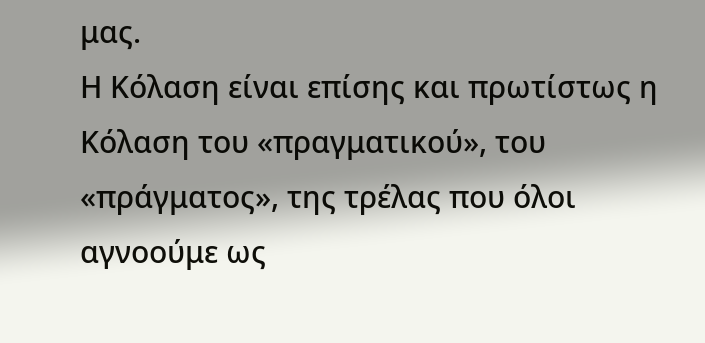μας.
Η Κόλαση είναι επίσης και πρωτίστως η Κόλαση του «πραγματικού», του «πράγματος», της τρέλας που όλοι αγνοούμε ως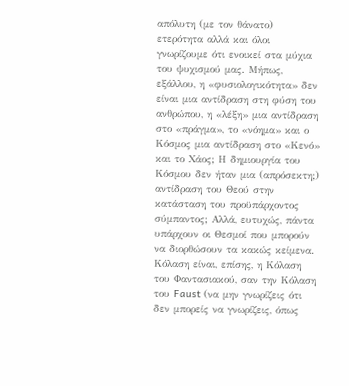απόλυτη (με τον θάνατο) ετερότητα αλλά και όλοι γνωρίζουμε ότι ενοικεί στα μύχια του ψυχισμού μας. Μήπως, εξάλλου, η «φυσιολογικότητα» δεν είναι μια αντίδραση στη φύση του ανθρώπου, η «λέξη» μια αντίδραση στο «πράγμα», το «νόημα» και ο Κόσμος μια αντίδραση στο «Κενό» και το Χάος; Η δημιουργία του Κόσμου δεν ήταν μια (απρόσεκτη;) αντίδραση του Θεού στην κατάσταση του προϋπάρχοντος σύμπαντος; Αλλά, ευτυχώς, πάντα υπάρχουν οι Θεσμοί που μπορούν να διορθώσουν τα κακώς κείμενα.
Κόλαση είναι, επίσης, η Κόλαση του Φαντασιακού, σαν την Κόλαση του Faust (να μην γνωρίζεις ότι δεν μπορείς να γνωρίζεις, όπως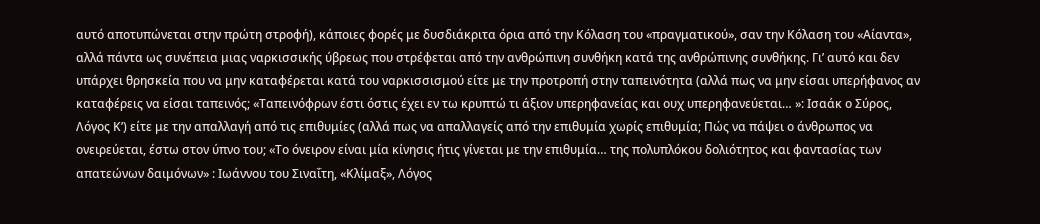αυτό αποτυπώνεται στην πρώτη στροφή), κάποιες φορές με δυσδιάκριτα όρια από την Κόλαση του «πραγματικού», σαν την Κόλαση του «Αίαντα», αλλά πάντα ως συνέπεια μιας ναρκισσικής ύβρεως που στρέφεται από την ανθρώπινη συνθήκη κατά της ανθρώπινης συνθήκης. Γι’ αυτό και δεν υπάρχει θρησκεία που να μην καταφέρεται κατά του ναρκισσισμού είτε με την προτροπή στην ταπεινότητα (αλλά πως να μην είσαι υπερήφανος αν καταφέρεις να είσαι ταπεινός; «Ταπεινόφρων έστι όστις έχει εν τω κρυπτώ τι άξιον υπερηφανείας και ουχ υπερηφανεύεται… »: Ισαάκ ο Σύρος, Λόγος Κ’) είτε με την απαλλαγή από τις επιθυμίες (αλλά πως να απαλλαγείς από την επιθυμία χωρίς επιθυμία; Πώς να πάψει ο άνθρωπος να ονειρεύεται, έστω στον ύπνο του; «Το όνειρον είναι μία κίνησις ήτις γίνεται με την επιθυμία… της πολυπλόκου δολιότητος και φαντασίας των απατεώνων δαιμόνων» : Ιωάννου του Σιναΐτη, «Κλίμαξ», Λόγος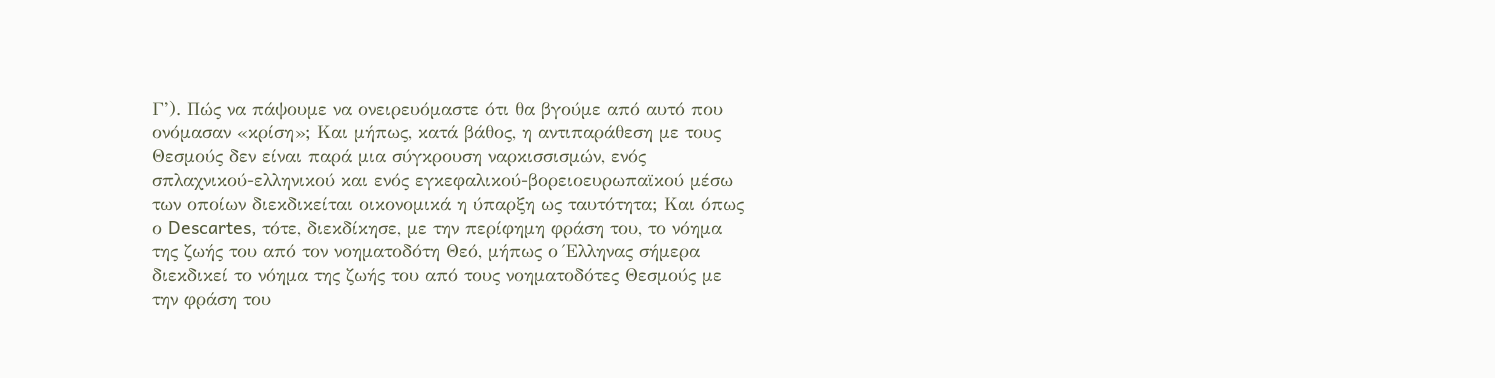Γ’). Πώς να πάψουμε να ονειρευόμαστε ότι θα βγούμε από αυτό που ονόμασαν «κρίση»; Και μήπως, κατά βάθος, η αντιπαράθεση με τους Θεσμούς δεν είναι παρά μια σύγκρουση ναρκισσισμών, ενός σπλαχνικού-ελληνικού και ενός εγκεφαλικού-βορειοευρωπαϊκού μέσω των οποίων διεκδικείται οικονομικά η ύπαρξη ως ταυτότητα; Και όπως ο Descartes, τότε, διεκδίκησε, με την περίφημη φράση του, το νόημα της ζωής του από τον νοηματοδότη Θεό, μήπως ο Έλληνας σήμερα διεκδικεί το νόημα της ζωής του από τους νοηματοδότες Θεσμούς με την φράση του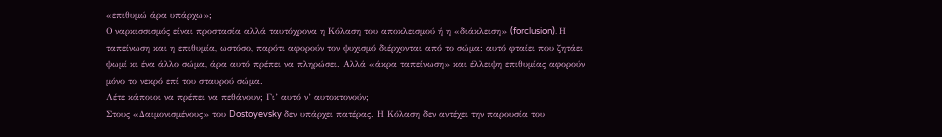«επιθυμώ άρα υπάρχω»;
Ο ναρκισσισμός είναι προστασία αλλά ταυτόχρονα η Κόλαση του αποκλεισμού ή η «διάκλειση» (forclusion). Η ταπείνωση και η επιθυμία, ωστόσο, παρότι αφορούν τον ψυχισμό διέρχονται από το σώμα: αυτό φταίει που ζητάει ψωμί κι ένα άλλο σώμα, άρα αυτό πρέπει να πληρώσει. Αλλά «άκρα ταπείνωση» και έλλειψη επιθυμίας αφορούν μόνο το νεκρό επί του σταυρού σώμα.
Λέτε κάποιοι να πρέπει να πεθάνουν; Γι’ αυτό ν’ αυτοκτονούν;
Στους «Δαιμονισμένους» του Dostoyevsky δεν υπάρχει πατέρας. Η Κόλαση δεν αντέχει την παρουσία του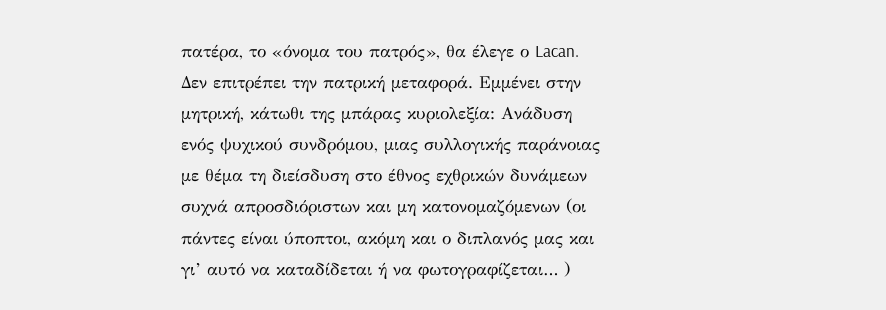πατέρα, το «όνομα του πατρός», θα έλεγε ο Lacan. Δεν επιτρέπει την πατρική μεταφορά. Εμμένει στην μητρική, κάτωθι της μπάρας κυριολεξία: Ανάδυση ενός ψυχικού συνδρόμου, μιας συλλογικής παράνοιας με θέμα τη διείσδυση στο έθνος εχθρικών δυνάμεων συχνά απροσδιόριστων και μη κατονομαζόμενων (οι πάντες είναι ύποπτοι, ακόμη και ο διπλανός μας και γι’ αυτό να καταδίδεται ή να φωτογραφίζεται… )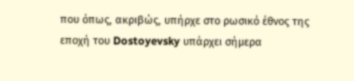που όπως, ακριβώς, υπήρχε στο ρωσικό έθνος της εποχή του Dostoyevsky υπάρχει σήμερα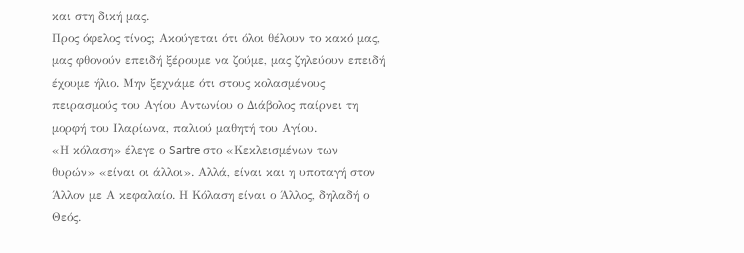και στη δική μας.
Προς όφελος τίνος; Ακούγεται ότι όλοι θέλουν το κακό μας, μας φθονούν επειδή ξέρουμε να ζούμε, μας ζηλεύουν επειδή έχουμε ήλιο. Μην ξεχνάμε ότι στους κολασμένους πειρασμούς του Αγίου Αντωνίου ο Διάβολος παίρνει τη μορφή του Ιλαρίωνα, παλιού μαθητή του Αγίου.
«Η κόλαση» έλεγε ο Sartre στο «Κεκλεισμένων των θυρών» «είναι οι άλλοι». Αλλά, είναι και η υποταγή στον Άλλον με Α κεφαλαίο. Η Κόλαση είναι ο Άλλος, δηλαδή ο Θεός.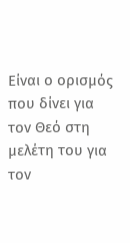Είναι ο ορισμός που δίνει για τον Θεό στη μελέτη του για τον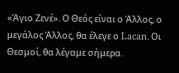«Άγιο Ζενέ». Ο Θεός είναι ο Άλλος, ο μεγάλος Άλλος, θα έλεγε ο Lacan. Οι Θεσμοί, θα λέγαμε σήμερα.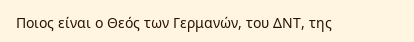Ποιος είναι ο Θεός των Γερμανών, του ΔΝΤ, της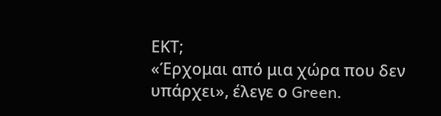ΕΚΤ;
«Έρχομαι από μια χώρα που δεν υπάρχει», έλεγε ο Green.